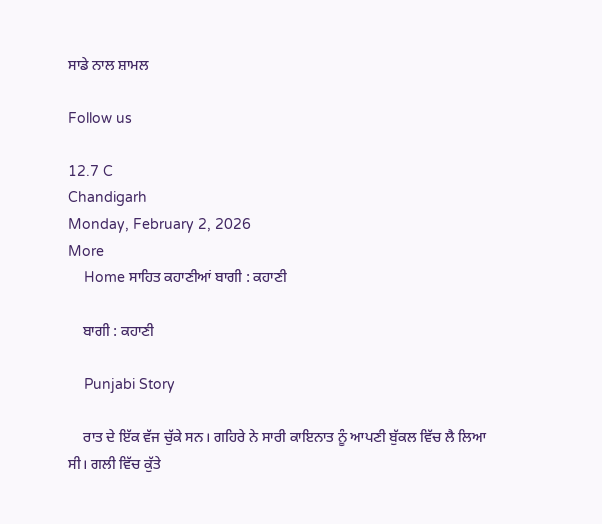ਸਾਡੇ ਨਾਲ ਸ਼ਾਮਲ

Follow us

12.7 C
Chandigarh
Monday, February 2, 2026
More
    Home ਸਾਹਿਤ ਕਹਾਣੀਆਂ ਬਾਗੀ : ਕਹਾਣੀ

    ਬਾਗੀ : ਕਹਾਣੀ

    Punjabi Story

    ਰਾਤ ਦੇ ਇੱਕ ਵੱਜ ਚੁੱਕੇ ਸਨ। ਗਹਿਰੇ ਨੇ ਸਾਰੀ ਕਾਇਨਾਤ ਨੂੰ ਆਪਣੀ ਬੁੱਕਲ ਵਿੱਚ ਲੈ ਲਿਆ ਸੀ। ਗਲੀ ਵਿੱਚ ਕੁੱਤੇ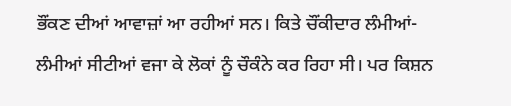ਭੌਂਕਣ ਦੀਆਂ ਆਵਾਜ਼ਾਂ ਆ ਰਹੀਆਂ ਸਨ। ਕਿਤੇ ਚੌਂਕੀਦਾਰ ਲੰਮੀਆਂ-ਲੰਮੀਆਂ ਸੀਟੀਆਂ ਵਜਾ ਕੇ ਲੋਕਾਂ ਨੂੰ ਚੌਕੰਨੇ ਕਰ ਰਿਹਾ ਸੀ। ਪਰ ਕਿਸ਼ਨ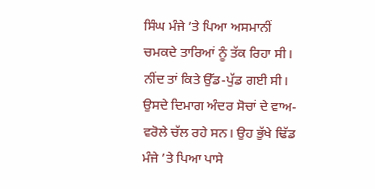ਸਿੰਘ ਮੰਜੇ ’ਤੇ ਪਿਆ ਅਸਮਾਨੀਂ ਚਮਕਦੇ ਤਾਰਿਆਂ ਨੂੰ ਤੱਕ ਰਿਹਾ ਸੀ। ਨੀਂਦ ਤਾਂ ਕਿਤੇ ਉੱਡ-ਪੁੱਡ ਗਈ ਸੀ। ਉਸਦੇ ਦਿਮਾਗ ਅੰਦਰ ਸੋਚਾਂ ਦੇ ਵਾਅ-ਵਰੋਲੇ ਚੱਲ ਰਹੇ ਸਨ। ਉਹ ਭੁੱਖੇ ਢਿੱਡ ਮੰਜੇ ’ਤੇ ਪਿਆ ਪਾਸੇ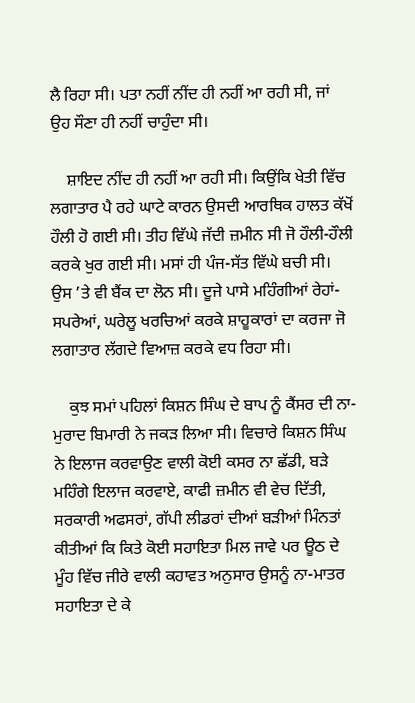ਲੈ ਰਿਹਾ ਸੀ। ਪਤਾ ਨਹੀਂ ਨੀਂਦ ਹੀ ਨਹੀਂ ਆ ਰਹੀ ਸੀ, ਜਾਂ ਉਹ ਸੌਣਾ ਹੀ ਨਹੀਂ ਚਾਹੁੰਦਾ ਸੀ।

    ਸ਼ਾਇਦ ਨੀਂਦ ਹੀ ਨਹੀਂ ਆ ਰਹੀ ਸੀ। ਕਿਉਂਕਿ ਖੇਤੀ ਵਿੱਚ ਲਗਾਤਾਰ ਪੈ ਰਹੇ ਘਾਟੇ ਕਾਰਨ ਉਸਦੀ ਆਰਥਿਕ ਹਾਲਤ ਕੱਖੋਂ ਹੌਲੀ ਹੋ ਗਈ ਸੀ। ਤੀਹ ਵਿੱਘੇ ਜੱਦੀ ਜ਼ਮੀਨ ਸੀ ਜੋ ਹੌਲੀ-ਹੌਲੀ ਕਰਕੇ ਖੁਰ ਗਈ ਸੀ। ਮਸਾਂ ਹੀ ਪੰਜ-ਸੱਤ ਵਿੱਘੇ ਬਚੀ ਸੀ। ਉਸ ’ਤੇ ਵੀ ਬੈਂਕ ਦਾ ਲੋਨ ਸੀ। ਦੂਜੇ ਪਾਸੇ ਮਹਿੰਗੀਆਂ ਰੇਹਾਂ-ਸਪਰੇਆਂ, ਘਰੇਲੂ ਖਰਚਿਆਂ ਕਰਕੇ ਸ਼ਾਹੂਕਾਰਾਂ ਦਾ ਕਰਜਾ ਜੋ ਲਗਾਤਾਰ ਲੱਗਦੇ ਵਿਆਜ਼ ਕਰਕੇ ਵਧ ਰਿਹਾ ਸੀ।

    ਕੁਝ ਸਮਾਂ ਪਹਿਲਾਂ ਕਿਸ਼ਨ ਸਿੰਘ ਦੇ ਬਾਪ ਨੂੰ ਕੈਂਸਰ ਦੀ ਨਾ-ਮੁਰਾਦ ਬਿਮਾਰੀ ਨੇ ਜਕੜ ਲਿਆ ਸੀ। ਵਿਚਾਰੇ ਕਿਸ਼ਨ ਸਿੰਘ ਨੇ ਇਲਾਜ ਕਰਵਾਉਣ ਵਾਲੀ ਕੋਈ ਕਸਰ ਨਾ ਛੱਡੀ, ਬੜੇ ਮਹਿੰਗੇ ਇਲਾਜ ਕਰਵਾਏ, ਕਾਫੀ ਜ਼ਮੀਨ ਵੀ ਵੇਚ ਦਿੱਤੀ, ਸਰਕਾਰੀ ਅਫਸਰਾਂ, ਗੱਪੀ ਲੀਡਰਾਂ ਦੀਆਂ ਬੜੀਆਂ ਮਿੰਨਤਾਂ ਕੀਤੀਆਂ ਕਿ ਕਿਤੇ ਕੋਈ ਸਹਾਇਤਾ ਮਿਲ ਜਾਵੇ ਪਰ ਊਠ ਦੇ ਮੂੰਹ ਵਿੱਚ ਜੀਰੇ ਵਾਲੀ ਕਹਾਵਤ ਅਨੁਸਾਰ ਉਸਨੂੰ ਨਾ-ਮਾਤਰ ਸਹਾਇਤਾ ਦੇ ਕੇ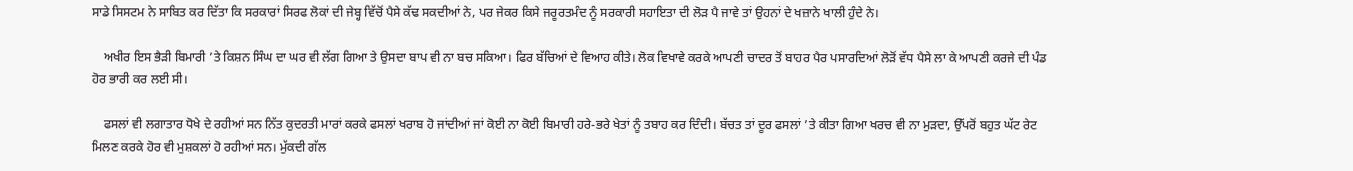ਸਾਡੇ ਸਿਸਟਮ ਨੇ ਸਾਬਿਤ ਕਰ ਦਿੱਤਾ ਕਿ ਸਰਕਾਰਾਂ ਸਿਰਫ ਲੋਕਾਂ ਦੀ ਜੇਬ੍ਹ ਵਿੱਚੋਂ ਪੈਸੇ ਕੱਢ ਸਕਦੀਆਂ ਨੇ, ਪਰ ਜੇਕਰ ਕਿਸੇ ਜਰੂਰਤਮੰਦ ਨੂੰ ਸਰਕਾਰੀ ਸਹਾਇਤਾ ਦੀ ਲੋੜ ਪੈ ਜਾਵੇ ਤਾਂ ਉਹਨਾਂ ਦੇ ਖਜ਼ਾਨੇ ਖਾਲੀ ਹੁੰਦੇ ਨੇ।

    ਅਖੀਰ ਇਸ ਭੈੜੀ ਬਿਮਾਰੀ ’ਤੇ ਕਿਸ਼ਨ ਸਿੰਘ ਦਾ ਘਰ ਵੀ ਲੱਗ ਗਿਆ ਤੇ ਉਸਦਾ ਬਾਪ ਵੀ ਨਾ ਬਚ ਸਕਿਆ। ਫਿਰ ਬੱਚਿਆਂ ਦੇ ਵਿਆਹ ਕੀਤੇ। ਲੋਕ ਵਿਖਾਵੇ ਕਰਕੇ ਆਪਣੀ ਚਾਦਰ ਤੋਂ ਬਾਹਰ ਪੈਰ ਪਸਾਰਦਿਆਂ ਲੋੜੋਂ ਵੱਧ ਪੈਸੇ ਲਾ ਕੇ ਆਪਣੀ ਕਰਜੇ ਦੀ ਪੰਡ ਹੋਰ ਭਾਰੀ ਕਰ ਲਈ ਸੀ।

    ਫਸਲਾਂ ਵੀ ਲਗਾਤਾਰ ਧੋਖੇ ਦੇ ਰਹੀਆਂ ਸਨ ਨਿੱਤ ਕੁਦਰਤੀ ਮਾਰਾਂ ਕਰਕੇ ਫਸਲਾਂ ਖਰਾਬ ਹੋ ਜਾਂਦੀਆਂ ਜਾਂ ਕੋਈ ਨਾ ਕੋਈ ਬਿਮਾਰੀ ਹਰੇ-ਭਰੇ ਖੇਤਾਂ ਨੂੰ ਤਬਾਹ ਕਰ ਦਿੰਦੀ। ਬੱਚਤ ਤਾਂ ਦੂਰ ਫਸਲਾਂ ’ਤੇ ਕੀਤਾ ਗਿਆ ਖਰਚ ਵੀ ਨਾ ਮੁੜਦਾ, ਉੱਪਰੋਂ ਬਹੁਤ ਘੱਟ ਰੇਟ ਮਿਲਣ ਕਰਕੇ ਹੋਰ ਵੀ ਮੁਸ਼ਕਲਾਂ ਹੋ ਰਹੀਆਂ ਸਨ। ਮੁੱਕਦੀ ਗੱਲ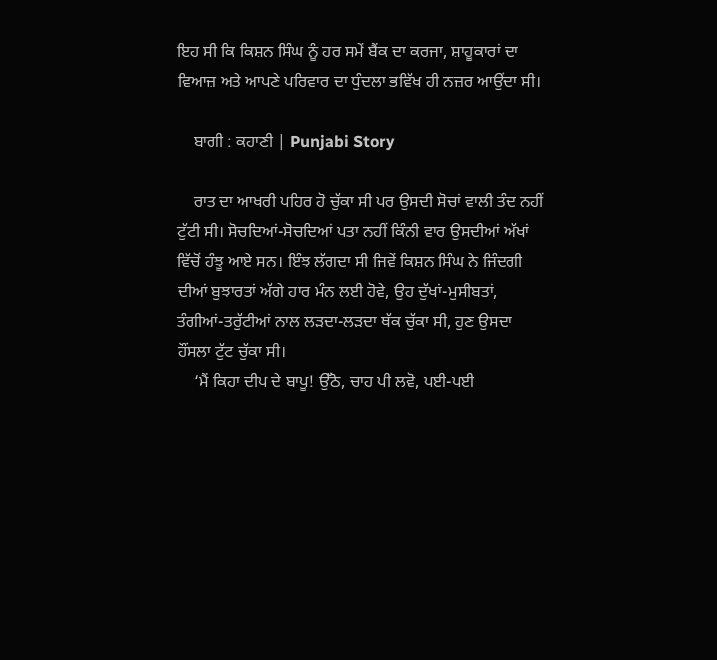ਇਹ ਸੀ ਕਿ ਕਿਸ਼ਨ ਸਿੰਘ ਨੂੰ ਹਰ ਸਮੇਂ ਬੈਂਕ ਦਾ ਕਰਜਾ, ਸ਼ਾਹੂਕਾਰਾਂ ਦਾ ਵਿਆਜ਼ ਅਤੇ ਆਪਣੇ ਪਰਿਵਾਰ ਦਾ ਧੁੰਦਲਾ ਭਵਿੱਖ ਹੀ ਨਜ਼ਰ ਆਉਂਦਾ ਸੀ।

    ਬਾਗੀ : ਕਹਾਣੀ | Punjabi Story

    ਰਾਤ ਦਾ ਆਖਰੀ ਪਹਿਰ ਹੋ ਚੁੱਕਾ ਸੀ ਪਰ ਉਸਦੀ ਸੋਚਾਂ ਵਾਲੀ ਤੰਦ ਨਹੀਂ ਟੁੱਟੀ ਸੀ। ਸੋਚਦਿਆਂ-ਸੋਚਦਿਆਂ ਪਤਾ ਨਹੀਂ ਕਿੰਨੀ ਵਾਰ ਉਸਦੀਆਂ ਅੱਖਾਂ ਵਿੱਚੋਂ ਹੰਝੂ ਆਏ ਸਨ। ਇੰਝ ਲੱਗਦਾ ਸੀ ਜਿਵੇਂ ਕਿਸ਼ਨ ਸਿੰਘ ਨੇ ਜਿੰਦਗੀ ਦੀਆਂ ਬੁਝਾਰਤਾਂ ਅੱਗੇ ਹਾਰ ਮੰਨ ਲਈ ਹੋਵੇ, ਉਹ ਦੁੱਖਾਂ-ਮੁਸੀਬਤਾਂ, ਤੰਗੀਆਂ-ਤਰੁੱਟੀਆਂ ਨਾਲ ਲੜਦਾ-ਲੜਦਾ ਥੱਕ ਚੁੱਕਾ ਸੀ, ਹੁਣ ਉਸਦਾ ਹੌਂਸਲਾ ਟੁੱਟ ਚੁੱਕਾ ਸੀ।
    ‘ਮੈਂ ਕਿਹਾ ਦੀਪ ਦੇ ਬਾਪੂ! ਉੱਠੋ, ਚਾਹ ਪੀ ਲਵੋ, ਪਈ-ਪਈ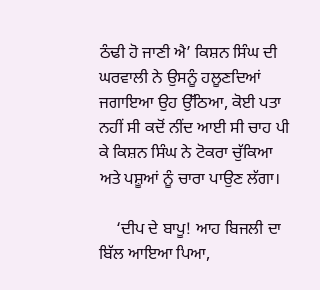ਠੰਢੀ ਹੋ ਜਾਣੀ ਐ’ ਕਿਸ਼ਨ ਸਿੰਘ ਦੀ ਘਰਵਾਲੀ ਨੇ ਉਸਨੂੰ ਹਲੂਣਦਿਆਂ ਜਗਾਇਆ ਉਹ ਉੱਠਿਆ, ਕੋਈ ਪਤਾ ਨਹੀਂ ਸੀ ਕਦੋਂ ਨੀਂਦ ਆਈ ਸੀ ਚਾਹ ਪੀ ਕੇ ਕਿਸ਼ਨ ਸਿੰਘ ਨੇ ਟੋਕਰਾ ਚੁੱਕਿਆ ਅਤੇ ਪਸ਼ੂਆਂ ਨੂੰ ਚਾਰਾ ਪਾਉਣ ਲੱਗਾ।

    ‘ਦੀਪ ਦੇ ਬਾਪੂ! ਆਹ ਬਿਜਲੀ ਦਾ ਬਿੱਲ ਆਇਆ ਪਿਆ,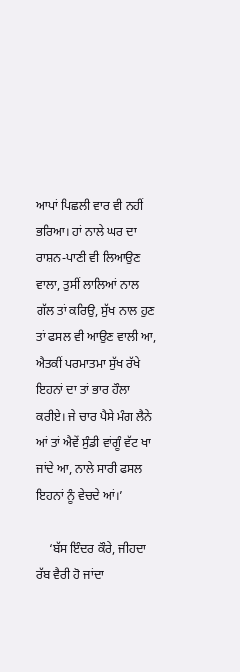ਆਪਾਂ ਪਿਛਲੀ ਵਾਰ ਵੀ ਨਹੀਂ ਭਰਿਆ। ਹਾਂ ਨਾਲੇ ਘਰ ਦਾ ਰਾਸ਼ਨ-ਪਾਣੀ ਵੀ ਲਿਆਉਣ ਵਾਲਾ, ਤੁਸੀਂ ਲਾਲਿਆਂ ਨਾਲ ਗੱਲ ਤਾਂ ਕਰਿਉ, ਸੁੱਖ ਨਾਲ ਹੁਣ ਤਾਂ ਫਸਲ ਵੀ ਆਉਣ ਵਾਲੀ ਆ, ਐਤਕੀਂ ਪਰਮਾਤਮਾ ਸੁੱਖ ਰੱਖੇ ਇਹਨਾਂ ਦਾ ਤਾਂ ਭਾਰ ਹੌਲਾ ਕਰੀਏ। ਜੇ ਚਾਰ ਪੈਸੇ ਮੰਗ ਲੈਨੇ ਆਂ ਤਾਂ ਐਵੇਂ ਸੁੰਡੀ ਵਾਂਗੂੰ ਵੱਟ ਖਾ ਜਾਂਦੇ ਆ, ਨਾਲੇ ਸਾਰੀ ਫਸਲ ਇਹਨਾਂ ਨੂੰ ਵੇਚਦੇ ਆਂ।’

    ‘ਬੱਸ ਇੰਦਰ ਕੌਰੇ, ਜੀਹਦਾ ਰੱਬ ਵੈਰੀ ਹੋ ਜਾਂਦਾ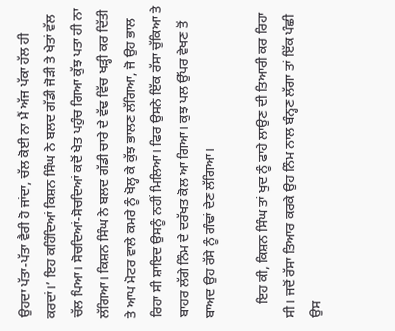ਉਹਦਾ ਪੱਤਾ-ਪੱਤਾ ਵੈਰੀ ਹੋ ਜਾਂਦਾ, ਚੱਲ ਕੋਈ ਨਾ ਮੈਂ ਅੱਜ ਪੱਕਾ ਹੱਲ ਹੀ ਕਰਦਾਂ।’ ਇਹ ਕਹਿੰਦਿਆਂ ਕਿਸ਼ਨ ਸਿੰਘ ਨੇ ਬਲਦ ਗੱਡੀ ਜੋੜੀ ਤੇ ਖੇਤਾਂ ਵੱਲ ਚੱਲ ਪਿਆ। ਸੋਚਦਿਆਂ-ਸੋਚਦਿਆਂ ਕਦੋਂ ਖੇਤ ਪਹੁੰਚ ਗਿਆ ਕੁੱਝ ਪਤਾ ਹੀ ਨਾ ਲੱਗਿਆ। ਕਿਸ਼ਨ ਸਿੰਘ ਨੇ ਬਲਦ ਗੱਡੀ ਚਾਰੇ ਦੇ ਵੱਢ ਵਿੱਚ ਖੜ੍ਹੀ ਕਰ ਦਿੱਤੀ ਤੇ ਆਪ ਮੋਟਰ ਵਾਲੇ ਕਮਰੇ ਨੂੰ ਖੋਲ੍ਹ ਕੇ ਕੁੱਝ ਭਾਲਣ ਲੱਗਿਆ, ਜੋ ਉਹ ਭਾਲ ਰਿਹਾ ਸੀ ਸ਼ਾਇਦ ਉਸਨੂੰ ਨਹੀਂ ਮਿਲਿਆ। ਫਿਰ ਉਸਨੇ ਇੱਕ ਰੱਸਾ ਚੁੱਕਿਆ ਤੇ ਬਾਹਰ ਲੱਗੇ ਨਿੰਮ ਦੇ ਦਰੱਖਤ ਕੋਲ ਆ ਗਿਆ। ਕੁਝ ਪਲ ਉੱਪਰ ਵੇਖਣ ਤੋਂ ਬਾਅਦ ਉਹ ਰੱਸੇ ਨੂੰ ਗੰਢਾਂ ਦੇਣ ਲੱਗਿਆ।

    ਇਹ ਕੀ, ਕਿਸ਼ਨ ਸਿੰਘ ਤਾਂ ਖੁਦ ਨੂੰ ਫਾਹੇ ਲਾਉਣ ਦੀ ਤਿਆਰੀ ਕਰ ਰਿਹਾ ਸੀ। ਜਦੋਂ ਰੱਸਾ ਤਿਆਰ ਕਰਕੇ ਉਹ ਨਿੰਮ ਨਾਲ ਬੰਨ੍ਹਣ ਲੱਗਾ ਤਾਂ ਇੱਕ ਪੰਛੀ ਉਸ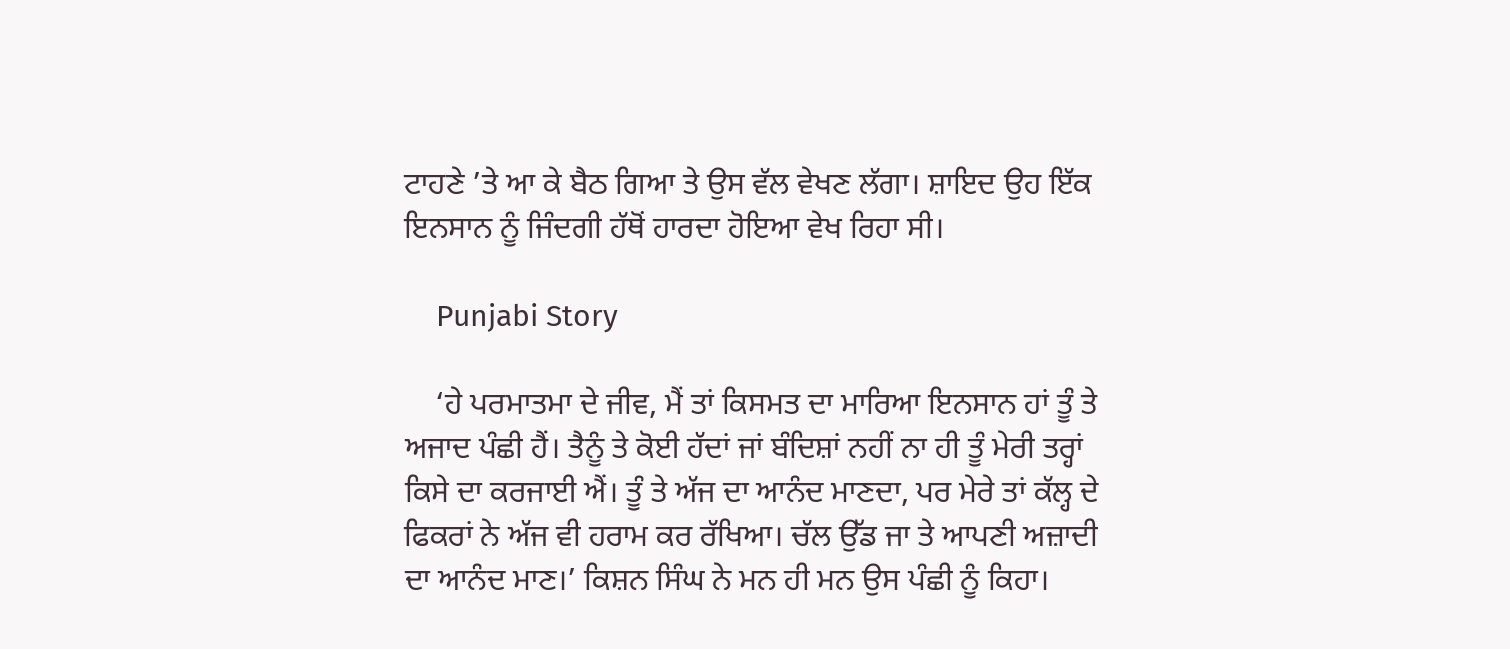ਟਾਹਣੇ ’ਤੇ ਆ ਕੇ ਬੈਠ ਗਿਆ ਤੇ ਉਸ ਵੱਲ ਵੇਖਣ ਲੱਗਾ। ਸ਼ਾਇਦ ਉਹ ਇੱਕ ਇਨਸਾਨ ਨੂੰ ਜਿੰਦਗੀ ਹੱਥੋਂ ਹਾਰਦਾ ਹੋਇਆ ਵੇਖ ਰਿਹਾ ਸੀ।

    Punjabi Story

    ‘ਹੇ ਪਰਮਾਤਮਾ ਦੇ ਜੀਵ, ਮੈਂ ਤਾਂ ਕਿਸਮਤ ਦਾ ਮਾਰਿਆ ਇਨਸਾਨ ਹਾਂ ਤੂੰ ਤੇ ਅਜਾਦ ਪੰਛੀ ਹੈਂ। ਤੈਨੂੰ ਤੇ ਕੋਈ ਹੱਦਾਂ ਜਾਂ ਬੰਦਿਸ਼ਾਂ ਨਹੀਂ ਨਾ ਹੀ ਤੂੰ ਮੇਰੀ ਤਰ੍ਹਾਂ ਕਿਸੇ ਦਾ ਕਰਜਾਈ ਐਂ। ਤੂੰ ਤੇ ਅੱਜ ਦਾ ਆਨੰਦ ਮਾਣਦਾ, ਪਰ ਮੇਰੇ ਤਾਂ ਕੱਲ੍ਹ ਦੇ ਫਿਕਰਾਂ ਨੇ ਅੱਜ ਵੀ ਹਰਾਮ ਕਰ ਰੱਖਿਆ। ਚੱਲ ਉੱਡ ਜਾ ਤੇ ਆਪਣੀ ਅਜ਼ਾਦੀ ਦਾ ਆਨੰਦ ਮਾਣ।’ ਕਿਸ਼ਨ ਸਿੰਘ ਨੇ ਮਨ ਹੀ ਮਨ ਉਸ ਪੰਛੀ ਨੂੰ ਕਿਹਾ।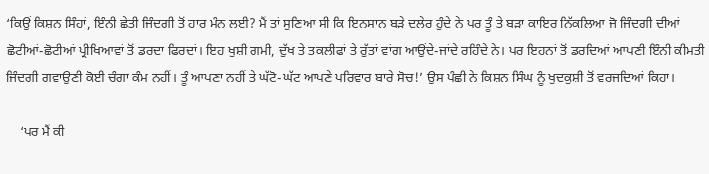‘ਕਿਉਂ ਕਿਸ਼ਨ ਸਿੰਹਾਂ, ਇੰਨੀ ਛੇਤੀ ਜਿੰਦਗੀ ਤੋਂ ਹਾਰ ਮੰਨ ਲਈ? ਮੈਂ ਤਾਂ ਸੁਣਿਆ ਸੀ ਕਿ ਇਨਸਾਨ ਬੜੇ ਦਲੇਰ ਹੁੰਦੇ ਨੇ ਪਰ ਤੂੰ ਤੇ ਬੜਾ ਕਾਇਰ ਨਿੱਕਲਿਆ ਜੋ ਜਿੰਦਗੀ ਦੀਆਂ ਛੋਟੀਆਂ-ਛੋਟੀਆਂ ਪ੍ਰੀਖਿਆਵਾਂ ਤੋਂ ਡਰਦਾ ਫਿਰਦਾਂ। ਇਹ ਖੁਸ਼ੀ ਗਮੀ, ਦੁੱਖ ਤੇ ਤਕਲੀਫਾਂ ਤੇ ਰੁੱਤਾਂ ਵਾਂਗ ਆਉਂਦੇ-ਜਾਂਦੇ ਰਹਿੰਦੇ ਨੇ। ਪਰ ਇਹਨਾਂ ਤੋਂ ਡਰਦਿਆਂ ਆਪਣੀ ਇੰਨੀ ਕੀਮਤੀ ਜਿੰਦਗੀ ਗਵਾਉਣੀ ਕੋਈ ਚੰਗਾ ਕੰਮ ਨਹੀਂ। ਤੂੰ ਆਪਣਾ ਨਹੀਂ ਤੇ ਘੱਟੋ-ਘੱਟ ਆਪਣੇ ਪਰਿਵਾਰ ਬਾਰੇ ਸੋਚ!’ ਉਸ ਪੰਛੀ ਨੇ ਕਿਸ਼ਨ ਸਿੰਘ ਨੂੰ ਖੁਦਕੁਸ਼ੀ ਤੋਂ ਵਰਜਦਿਆਂ ਕਿਹਾ।

    ‘ਪਰ ਮੈਂ ਕੀ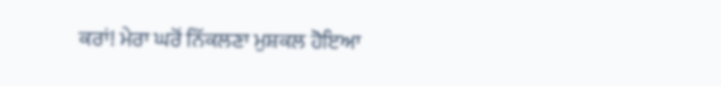ਕਰਾਂ! ਮੇਰਾ ਘਰੋਂ ਨਿੱਕਲਣਾ ਮੁਸ਼ਕਲ ਹੋਇਆ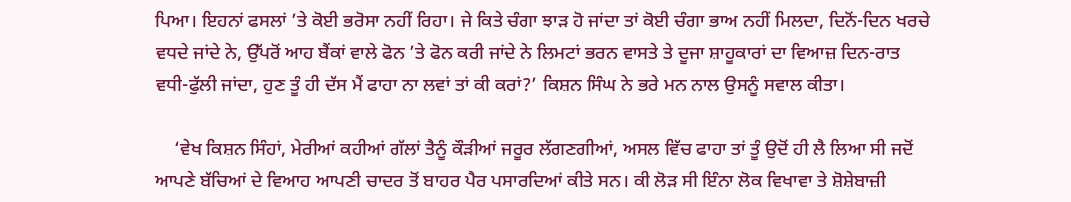ਪਿਆ। ਇਹਨਾਂ ਫਸਲਾਂ ’ਤੇ ਕੋਈ ਭਰੋਸਾ ਨਹੀਂ ਰਿਹਾ। ਜੇ ਕਿਤੇ ਚੰਗਾ ਝਾੜ ਹੋ ਜਾਂਦਾ ਤਾਂ ਕੋਈ ਚੰਗਾ ਭਾਅ ਨਹੀਂ ਮਿਲਦਾ, ਦਿਨੋਂ-ਦਿਨ ਖਰਚੇ ਵਧਦੇ ਜਾਂਦੇ ਨੇ, ਉੱਪਰੋਂ ਆਹ ਬੈਂਕਾਂ ਵਾਲੇ ਫੋਨ ’ਤੇ ਫੋਨ ਕਰੀ ਜਾਂਦੇ ਨੇ ਲਿਮਟਾਂ ਭਰਨ ਵਾਸਤੇ ਤੇ ਦੂਜਾ ਸ਼ਾਹੂਕਾਰਾਂ ਦਾ ਵਿਆਜ਼ ਦਿਨ-ਰਾਤ ਵਧੀ-ਫੁੱਲੀ ਜਾਂਦਾ, ਹੁਣ ਤੂੰ ਹੀ ਦੱਸ ਮੈਂ ਫਾਹਾ ਨਾ ਲਵਾਂ ਤਾਂ ਕੀ ਕਰਾਂ?’ ਕਿਸ਼ਨ ਸਿੰਘ ਨੇ ਭਰੇ ਮਨ ਨਾਲ ਉਸਨੂੰ ਸਵਾਲ ਕੀਤਾ।

    ‘ਵੇਖ ਕਿਸ਼ਨ ਸਿੰਹਾਂ, ਮੇਰੀਆਂ ਕਹੀਆਂ ਗੱਲਾਂ ਤੈਨੂੰ ਕੌੜੀਆਂ ਜਰੂਰ ਲੱਗਣਗੀਆਂ, ਅਸਲ ਵਿੱਚ ਫਾਹਾ ਤਾਂ ਤੂੰ ਉਦੋਂ ਹੀ ਲੈ ਲਿਆ ਸੀ ਜਦੋਂ ਆਪਣੇ ਬੱਚਿਆਂ ਦੇ ਵਿਆਹ ਆਪਣੀ ਚਾਦਰ ਤੋਂ ਬਾਹਰ ਪੈਰ ਪਸਾਰਦਿਆਂ ਕੀਤੇ ਸਨ। ਕੀ ਲੋੜ ਸੀ ਇੰਨਾ ਲੋਕ ਵਿਖਾਵਾ ਤੇ ਸ਼ੋਸ਼ੇਬਾਜ਼ੀ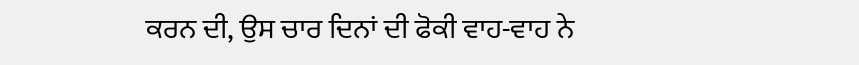ਕਰਨ ਦੀ, ਉਸ ਚਾਰ ਦਿਨਾਂ ਦੀ ਫੋਕੀ ਵਾਹ-ਵਾਹ ਨੇ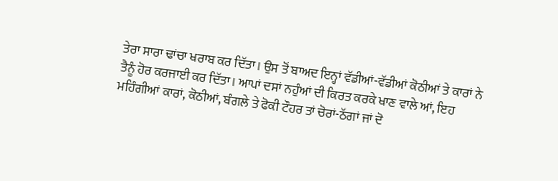ਤੇਰਾ ਸਾਰਾ ਢਾਂਚਾ ਖਰਾਬ ਕਰ ਦਿੱਤਾ। ਉਸ ਤੋਂ ਬਾਅਦ ਇਨ੍ਹਾਂ ਵੱਡੀਆਂ-ਵੱਡੀਆਂ ਕੋਠੀਆਂ ਤੇ ਕਾਰਾਂ ਨੇ ਤੈਨੂੰ ਹੋਰ ਕਰਜਾਈ ਕਰ ਦਿੱਤਾ। ਆਪਾਂ ਦਸਾਂ ਨਹੁੰਆਂ ਦੀ ਕਿਰਤ ਕਰਕੇ ਖਾਣ ਵਾਲੇ ਆਂ, ਇਹ ਮਹਿੰਗੀਆਂ ਕਾਰਾਂ, ਕੋਠੀਆਂ, ਬੰਗਲੇ ਤੇ ਫੋਕੀ ਟੌਹਰ ਤਾਂ ਚੋਰਾਂ-ਠੱਗਾਂ ਜਾਂ ਦੋ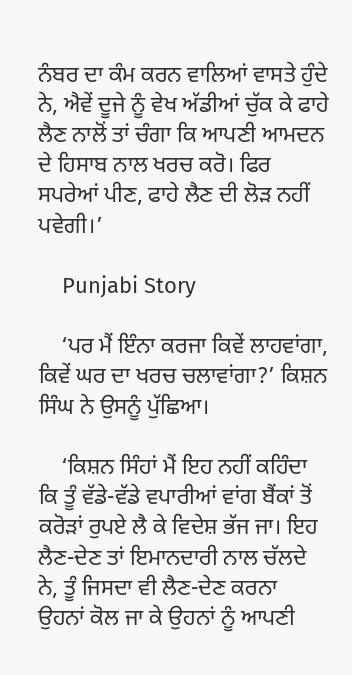ਨੰਬਰ ਦਾ ਕੰਮ ਕਰਨ ਵਾਲਿਆਂ ਵਾਸਤੇ ਹੁੰਦੇ ਨੇ, ਐਵੇਂ ਦੂਜੇ ਨੂੰ ਵੇਖ ਅੱਡੀਆਂ ਚੁੱਕ ਕੇ ਫਾਹੇ ਲੈਣ ਨਾਲੋਂ ਤਾਂ ਚੰਗਾ ਕਿ ਆਪਣੀ ਆਮਦਨ ਦੇ ਹਿਸਾਬ ਨਾਲ ਖਰਚ ਕਰੋ। ਫਿਰ ਸਪਰੇਆਂ ਪੀਣ, ਫਾਹੇ ਲੈਣ ਦੀ ਲੋੜ ਨਹੀਂ ਪਵੇਗੀ।’

    Punjabi Story

    ‘ਪਰ ਮੈਂ ਇੰਨਾ ਕਰਜਾ ਕਿਵੇਂ ਲਾਹਵਾਂਗਾ, ਕਿਵੇਂ ਘਰ ਦਾ ਖਰਚ ਚਲਾਵਾਂਗਾ?’ ਕਿਸ਼ਨ ਸਿੰਘ ਨੇ ਉਸਨੂੰ ਪੁੱਛਿਆ।

    ‘ਕਿਸ਼ਨ ਸਿੰਹਾਂ ਮੈਂ ਇਹ ਨਹੀਂ ਕਹਿੰਦਾ ਕਿ ਤੂੰ ਵੱਡੇ-ਵੱਡੇ ਵਪਾਰੀਆਂ ਵਾਂਗ ਬੈਂਕਾਂ ਤੋਂ ਕਰੋੜਾਂ ਰੁਪਏ ਲੈ ਕੇ ਵਿਦੇਸ਼ ਭੱਜ ਜਾ। ਇਹ ਲੈਣ-ਦੇਣ ਤਾਂ ਇਮਾਨਦਾਰੀ ਨਾਲ ਚੱਲਦੇ ਨੇ, ਤੂੰ ਜਿਸਦਾ ਵੀ ਲੈਣ-ਦੇਣ ਕਰਨਾ ਉਹਨਾਂ ਕੋਲ ਜਾ ਕੇ ਉਹਨਾਂ ਨੂੰ ਆਪਣੀ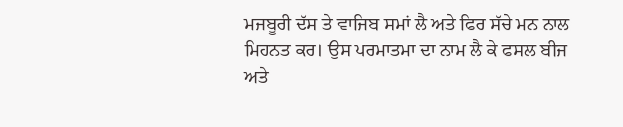ਮਜਬੂਰੀ ਦੱਸ ਤੇ ਵਾਜਿਬ ਸਮਾਂ ਲੈ ਅਤੇ ਫਿਰ ਸੱਚੇ ਮਨ ਨਾਲ ਮਿਹਨਤ ਕਰ। ਉਸ ਪਰਮਾਤਮਾ ਦਾ ਨਾਮ ਲੈ ਕੇ ਫਸਲ ਬੀਜ ਅਤੇ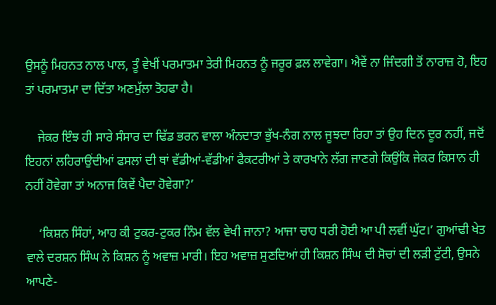ਉਸਨੂੰ ਮਿਹਨਤ ਨਾਲ ਪਾਲ, ਤੂੰ ਵੇਖੀਂ ਪਰਮਾਤਮਾ ਤੇਰੀ ਮਿਹਨਤ ਨੂੰ ਜਰੂਰ ਫ਼ਲ ਲਾਵੇਗਾ। ਐਵੇਂ ਨਾ ਜਿੰਦਗੀ ਤੋਂ ਨਾਰਾਜ਼ ਹੋ, ਇਹ ਤਾਂ ਪਰਮਾਤਮਾ ਦਾ ਦਿੱਤਾ ਅਣਮੁੱਲਾ ਤੋਹਫਾ ਹੈ।

    ਜੇਕਰ ਇੰਝ ਹੀ ਸਾਰੇ ਸੰਸਾਰ ਦਾ ਢਿੱਡ ਭਰਨ ਵਾਲਾ ਅੰਨਦਾਤਾ ਭੁੱਖ-ਨੰਗ ਨਾਲ ਜੂਝਦਾ ਰਿਹਾ ਤਾਂ ਉਹ ਦਿਨ ਦੂਰ ਨਹੀਂ, ਜਦੋਂ ਇਹਨਾਂ ਲਹਿਰਾਉਂਦੀਆਂ ਫਸਲਾਂ ਦੀ ਥਾਂ ਵੱਡੀਆਂ-ਵੱਡੀਆਂ ਫੈਕਟਰੀਆਂ ਤੇ ਕਾਰਖਾਨੇ ਲੱਗ ਜਾਣਗੇ ਕਿਉਂਕਿ ਜੇਕਰ ਕਿਸਾਨ ਹੀ ਨਹੀਂ ਹੋਵੇਗਾ ਤਾਂ ਅਨਾਜ ਕਿਵੇਂ ਪੈਦਾ ਹੋਵੇਗਾ?’

    ‘ਕਿਸ਼ਨ ਸਿੰਹਾਂ, ਆਹ ਕੀ ਟੁਕਰ-ਟੁਕਰ ਨਿੰਮ ਵੱਲ ਵੇਖੀ ਜਾਨਾ? ਆਜਾ ਚਾਹ ਧਰੀ ਹੋਈ ਆ ਪੀ ਲਵੀਂ ਘੁੱਟ।’ ਗੁਆਂਢੀ ਖੇਤ ਵਾਲੇ ਦਰਸ਼ਨ ਸਿੰਘ ਨੇ ਕਿਸ਼ਨ ਨੂੰ ਅਵਾਜ਼ ਮਾਰੀ। ਇਹ ਅਵਾਜ਼ ਸੁਣਦਿਆਂ ਹੀ ਕਿਸ਼ਨ ਸਿੰਘ ਦੀ ਸੋਚਾਂ ਦੀ ਲੜੀ ਟੁੱਟੀ, ਉਸਨੇ ਆਪਣੇ-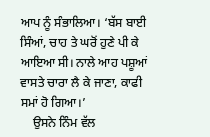ਆਪ ਨੂੰ ਸੰਭਾਲਿਆ। ‘ਬੱਸ ਬਾਈ ਸਿੰਆਂ, ਚਾਹ ਤੇ ਘਰੋਂ ਹੁਣੇ ਪੀ ਕੇ ਆਇਆ ਸੀ। ਨਾਲੇ ਆਹ ਪਸ਼ੂਆਂ ਵਾਸਤੇ ਚਾਰਾ ਲੈ ਕੇ ਜਾਣਾ, ਕਾਫੀ ਸਮਾਂ ਹੋ ਗਿਆ।’
    ਉਸਨੇ ਨਿੰਮ ਵੱਲ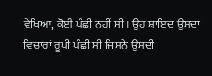ਵੇਖਿਆ, ਕੋਈ ਪੰਛੀ ਨਹੀਂ ਸੀ। ਉਹ ਸ਼ਾਇਦ ਉਸਦਾ ਵਿਚਾਰਾਂ ਰੂਪੀ ਪੰਛੀ ਸੀ ਜਿਸਨੇ ਉਸਦੀ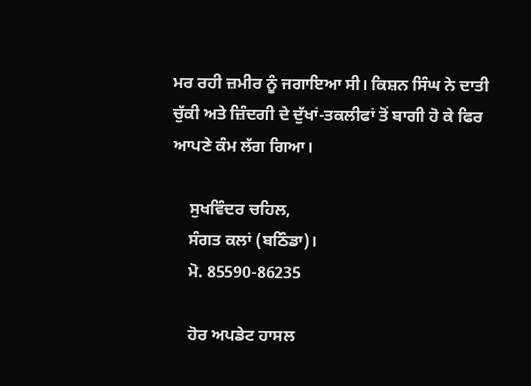ਮਰ ਰਹੀ ਜ਼ਮੀਰ ਨੂੰ ਜਗਾਇਆ ਸੀ। ਕਿਸ਼ਨ ਸਿੰਘ ਨੇ ਦਾਤੀ ਚੁੱਕੀ ਅਤੇ ਜ਼ਿੰਦਗੀ ਦੇ ਦੁੱਖਾਂ-ਤਕਲੀਫਾਂ ਤੋਂ ਬਾਗੀ ਹੋ ਕੇ ਫਿਰ ਆਪਣੇ ਕੰਮ ਲੱਗ ਗਿਆ।

    ਸੁਖਵਿੰਦਰ ਚਹਿਲ,
    ਸੰਗਤ ਕਲਾਂ (ਬਠਿੰਡਾ)।
    ਮੋ. 85590-86235

    ਹੋਰ ਅਪਡੇਟ ਹਾਸਲ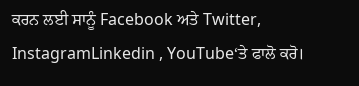ਕਰਨ ਲਈ ਸਾਨੂੰ Facebook ਅਤੇ Twitter, InstagramLinkedin , YouTube‘ਤੇ ਫਾਲੋ ਕਰੋ।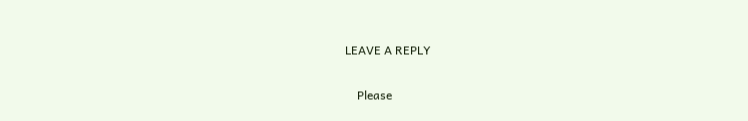LEAVE A REPLY

    Please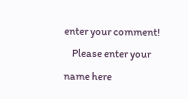enter your comment!
    Please enter your name here